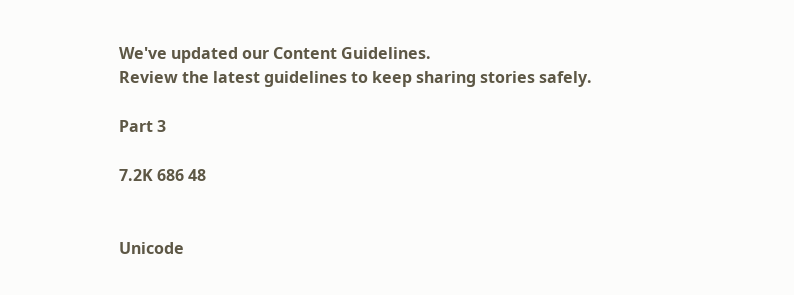We've updated our Content Guidelines.
Review the latest guidelines to keep sharing stories safely.

Part 3

7.2K 686 48


Unicode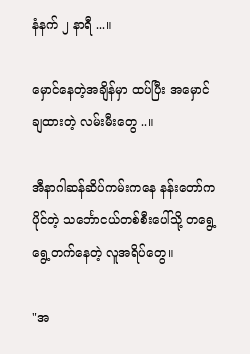နံနက် ၂ နာရီ ...။

မှောင်နေတဲ့အချိန်မှာ ထပ်ပြီး အမှောင်ချထားတဲ့ လမ်းမီးတွေ ..။

အီနာဂါဆန်ဆိပ်ကမ်းကနေ နန်းတော်ကပိုင်တဲ့ သင်္ဘောငယ်တစ်စီးပေါ်သို့ တရွေ့ရွေ့တက်နေတဲ့ လူအရိပ်တွေ။

"အ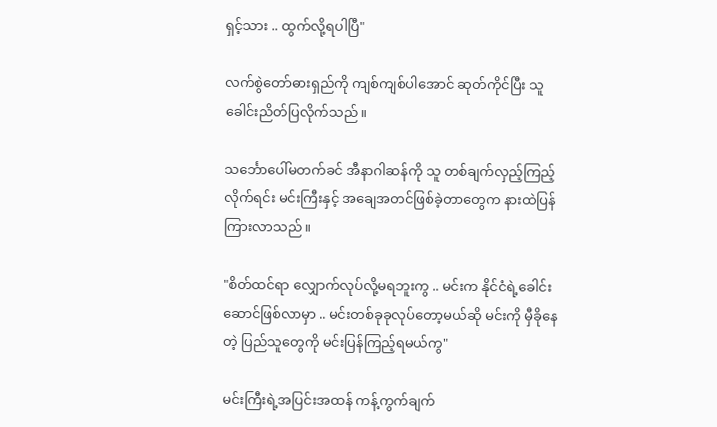ရှင့်သား .. ထွက်လို့ရပါပြီ"

လက်စွဲတော်ဓားရှည်ကို ကျစ်ကျစ်ပါအောင် ဆုတ်ကိုင်ပြီး သူ ခေါင်းညိတ်ပြလိုက်သည်။

သင်္ဘောပေါ်မတက်ခင် အီနာဂါဆန်ကို သူ တစ်ချက်လှည့်ကြည့်လိုက်ရင်း မင်းကြီးနှင့် အချေအတင်ဖြစ်ခဲ့တာတွေက နားထဲပြန်ကြားလာသည်။

"စိတ်ထင်ရာ လျှောက်လုပ်လို့မရဘူးကွ .. မင်းက နိုင်ငံရဲ့ခေါင်းဆောင်ဖြစ်လာမှာ .. မင်းတစ်ခုခုလုပ်တော့မယ်ဆို မင်းကို မှီခိုနေတဲ့ ပြည်သူတွေကို မင်းပြန်ကြည့်ရမယ်ကွ"

မင်းကြီးရဲ့အပြင်းအထန် ကန့်ကွက်ချက်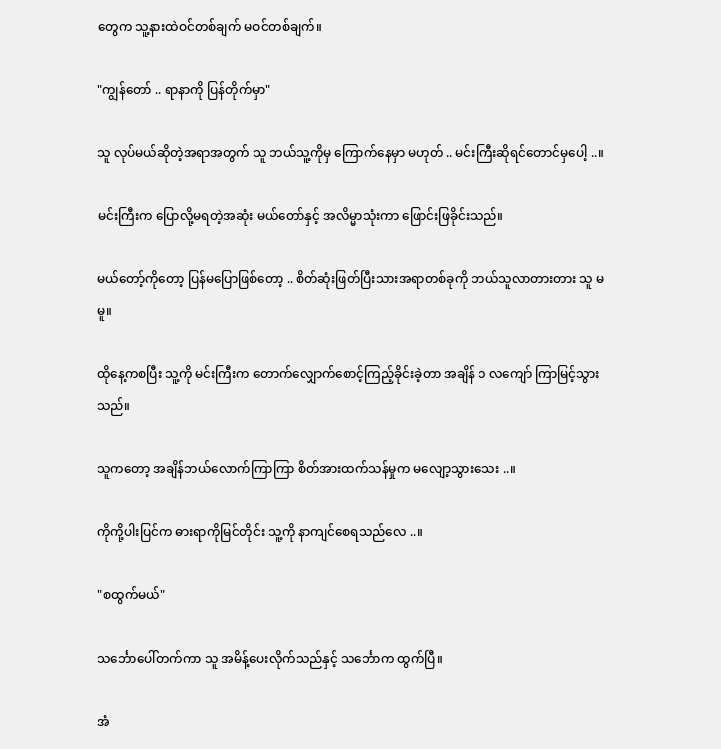တွေက သူ့နားထဲဝင်တစ်ချက် မဝင်တစ်ချက်။

"ကျွန်တော် .. ရာနာကို ပြန်တိုက်မှာ"

သူ လုပ်မယ်ဆိုတဲ့အရာအတွက် သူ ဘယ်သူ့ကိုမှ ကြောက်နေမှာ မဟုတ် .. မင်းကြီးဆိုရင်တောင်မှပေါ့ ..။

မင်းကြီးက ပြောလို့မရတဲ့အဆုံး မယ်တော်နှင့် အလိမ္မာသုံးကာ ဖြောင်းဖြခိုင်းသည်။

မယ်တော့်ကိုတော့ ပြန်မပြောဖြစ်တော့ .. စိတ်ဆုံးဖြတ်ပြီးသားအရာတစ်ခုကို ဘယ်သူလာတားတား သူ မမူ။

ထိုနေ့ကစပြီး သူ့ကို မင်းကြီးက တောက်လျှောက်စောင့်ကြည့်ခိုင်းခဲ့တာ အချိန် ၁ လကျော် ကြာမြင့်သွားသည်။

သူကတော့ အချိန်ဘယ်လောက်ကြာကြာ စိတ်အားထက်သန်မှုက မလျော့သွားသေး ..။

ကိုကို့ပါးပြင်က ဓားရာကိုမြင်တိုင်း သူ့ကို နာကျင်စေရသည်လေ ..။

"စထွက်မယ်"

သင်္ဘောပေါ်တက်ကာ သူ အမိန့်ပေးလိုက်သည်နှင့် သင်္ဘောက ထွက်ပြီ။

အံ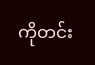ကိုတင်း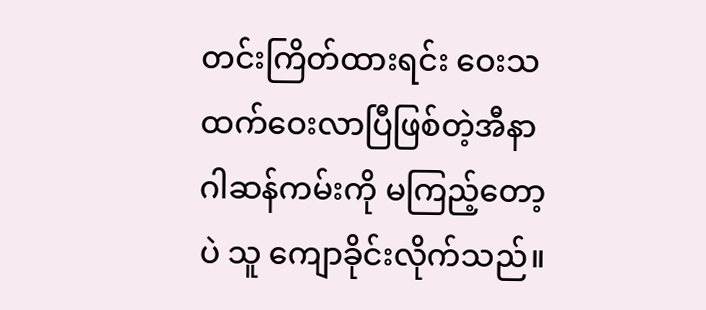တင်းကြိတ်ထားရင်း ဝေးသထက်ဝေးလာပြီဖြစ်တဲ့အီနာဂါဆန်ကမ်းကို မကြည့်တော့ပဲ သူ ကျောခိုင်းလိုက်သည်။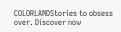COLORLANDStories to obsess over. Discover now